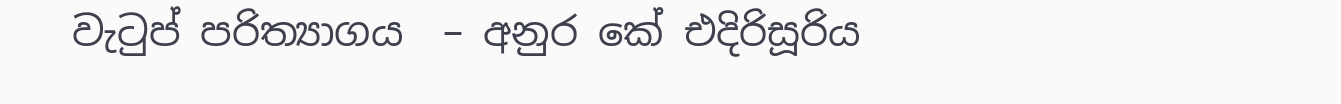වැටුප් පරිත්‍යාගය  – අනුර කේ එදිරිසූරිය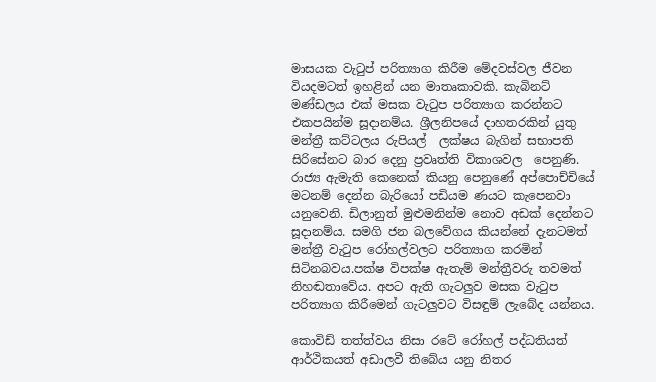මාසයක වැටුප් පරිත්‍යාග කිරීම මේදවස්වල ජීවන වියදමටත් ඉහළින් යන මාතෘකාවකි. කැබිනට් මණ්ඩලය එක් මසක වැටුප පරිත්‍යාග කරන්නට එකපයින්ම සූදානම්ය. ශ්‍රීලනිපයේ දාහතරකින් යුතු මන්ත්‍රී කට්ටලය රුපියල්  ලක්ෂය බැගින් සභාපති සිරිසේනට බාර දෙනු ප්‍රවෘත්ති විකාශවල  පෙනුණි. රාජ්‍ය ඇමැති කෙනෙක් කියනු පෙනුණේ අප්පොච්චියේ මටනම් දෙන්න බැරියෝ පඩියම ණයට කැපෙනවා යනුවෙනි. ඩිලානුත් මුළුමනින්ම නොව අඩක් දෙන්නට සූදානම්ය. සමගි ජන බලවේගය කියන්නේ දැනටමත් මන්ත්‍රී වැටුප රෝහල්වලට පරිත්‍යාග කරමින් සිටිනබවය.පක්ෂ විපක්ෂ ඇතැම් මන්ත්‍රීවරු තවමත් නිහඬතාවේය. අපට ඇති ගැටලුව මසක වැටුප පරිත්‍යාග කිරීමෙන් ගැටලුවට විසඳුම් ලැබේද යන්නය.

කොවිඩ් තත්ත්වය නිසා රටේ රෝහල් පද්ධතියත් ආර්ථිකයත් අඩාලවී තිබේය යනු නිතර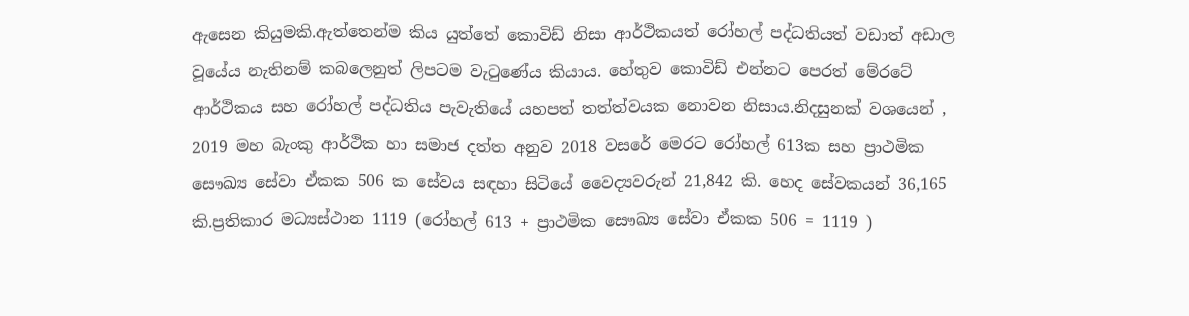ඇසෙන කියුමකි.ඇත්තෙන්ම කිය යුත්තේ කොවිඩ් නිසා ආර්ථිකයත් රෝහල් පද්ධතියත් වඩාත් අඩාල වූයේය නැතිනම් කබලෙනුත් ලිපටම වැටුණේය කියාය. හේතුව කොවිඩ් එන්නට පෙරත් මේරටේ ආර්ථිකය සහ රෝහල් පද්ධතිය පැවැතියේ යහපත් තත්ත්වයක නොවන නිසාය.නිදසුනක් වශයෙන් , 2019 මහ බැංකු ආර්ථික හා සමාජ දත්ත අනුව 2018 වසරේ මෙරට රෝහල් 613ක සහ ප්‍රාථමික සෞඛ්‍ය සේවා ඒකක 506 ක සේවය සඳහා සිටියේ වෛද්‍යවරුන් 21,842 කි. හෙද සේවකයන් 36,165 කි.ප්‍රතිකාර මධ්‍යස්ථාන 1119 (රෝහල් 613 + ප්‍රාථමික සෞඛ්‍ය සේවා ඒකක 506 = 1119 )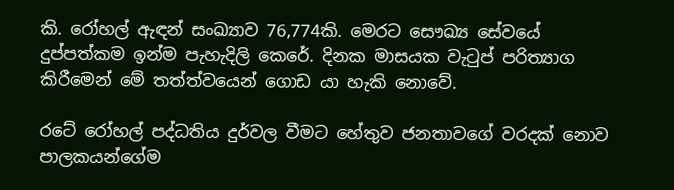කි. රෝහල් ඇඳන් සංඛ්‍යාව 76,774කි. මෙරට සෞඛ්‍ය සේවයේ දුප්පත්කම ඉන්ම පැහැදිලි කෙරේ. දිනක මාසයක වැටුප් පරිත්‍යාග කිරීමෙන් මේ තත්ත්වයෙන් ගොඩ යා හැකි නොවේ.

රටේ රෝහල් පද්ධතිය දුර්වල වීමට හේතුව ජනතාවගේ වරදක් නොව පාලකයන්ගේම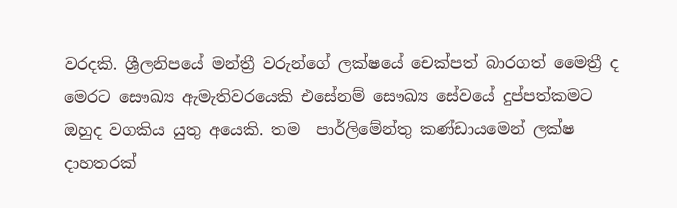වරදකි. ශ්‍රීලනිපයේ මන්ත්‍රී වරුන්ගේ ලක්ෂයේ චෙක්පත් බාරගත් මෛත්‍රී ද මෙරට සෞඛ්‍ය ඇමැතිවරයෙකි එසේනම් සෞඛ්‍ය සේවයේ දුප්පත්කමට ඔහුද වගකිය යුතු අයෙකි. තම  පාර්ලිමේන්තු කණ්ඩායමෙන් ලක්ෂ දාහතරක්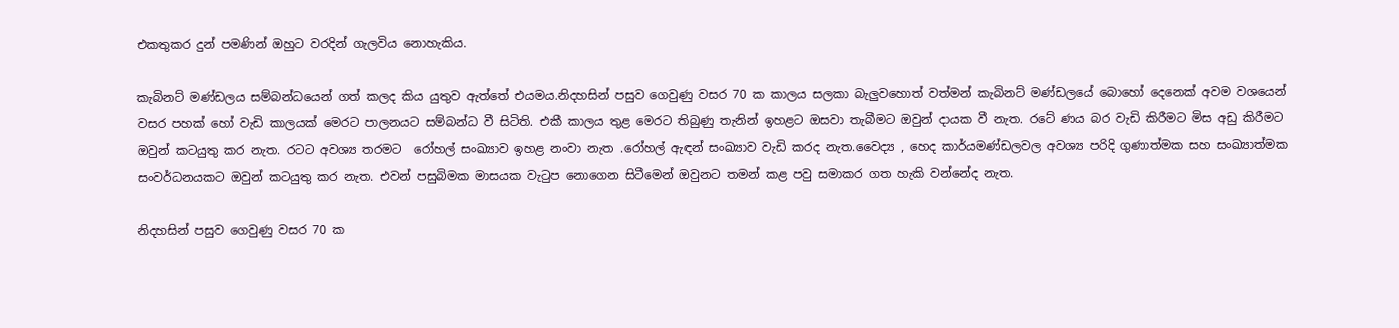එකතුකර දුන් පමණින් ඔහුට වරදින් ගැලවිය නොහැකිය.

කැබිනට් මණ්ඩලය සම්බන්ධයෙන් ගත් කලද කිය යුතුව ඇත්තේ එයමය.නිදහසින් පසුව ගෙවුණු වසර 70 ක කාලය සලකා බැලුවහොත් වත්මන් කැබිනට් මණ්ඩලයේ බොහෝ දෙනෙක් අවම වශයෙන් වසර පහක් හෝ වැඩි කාලයක් මෙරට පාලනයට සම්බන්ධ වී සිටිති. එකී කාලය තුළ මෙරට තිබුණු තැනින් ඉහළට ඔසවා තැබීමට ඔවුන් දායක වී නැත. රටේ ණය බර වැඩි කිරීමට මිස අඩු කිරීමට ඔවුන් කටයුතු කර නැත. රටට අවශ්‍ය තරමට  රෝහල් සංඛ්‍යාව ඉහළ නංවා නැත .රෝහල් ඇඳන් සංඛ්‍යාව වැඩි කරද නැත.වෛද්‍ය , හෙද කාර්යමණ්ඩලවල අවශ්‍ය පරිදි ගුණාත්මක සහ සංඛ්‍යාත්මක සංවර්ධනයකට ඔවුන් කටයුතු කර නැත. එවන් පසුබිමක මාසයක වැටුප නොගෙන සිටීමෙන් ඔවුනට තමන් කළ පවු සමාකර ගත හැකි වන්නේද නැත.

නිදහසින් පසුව ගෙවුණු වසර 70 ක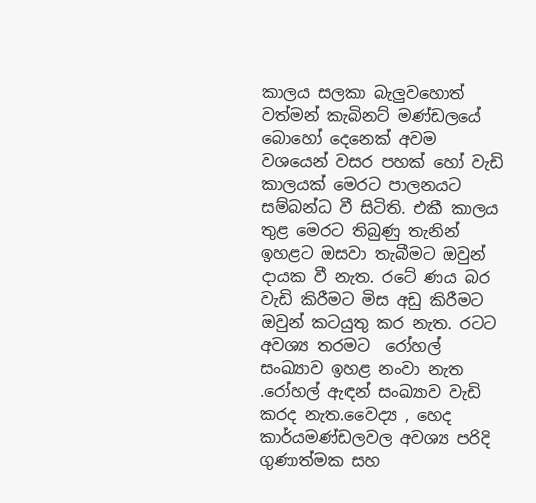කාලය සලකා බැලුවහොත් වත්මන් කැබිනට් මණ්ඩලයේ බොහෝ දෙනෙක් අවම වශයෙන් වසර පහක් හෝ වැඩි කාලයක් මෙරට පාලනයට සම්බන්ධ වී සිටිති. එකී කාලය තුළ මෙරට තිබුණු තැනින් ඉහළට ඔසවා තැබීමට ඔවුන් දායක වී නැත. රටේ ණය බර වැඩි කිරීමට මිස අඩු කිරීමට ඔවුන් කටයුතු කර නැත. රටට අවශ්‍ය තරමට  රෝහල් සංඛ්‍යාව ඉහළ නංවා නැත .රෝහල් ඇඳන් සංඛ්‍යාව වැඩි කරද නැත.වෛද්‍ය , හෙද කාර්යමණ්ඩලවල අවශ්‍ය පරිදි ගුණාත්මක සහ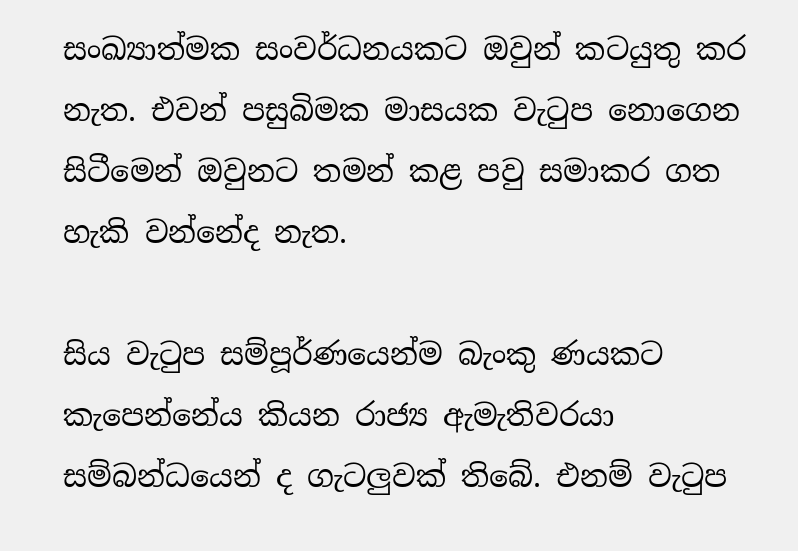සංඛ්‍යාත්මක සංවර්ධනයකට ඔවුන් කටයුතු කර නැත. එවන් පසුබිමක මාසයක වැටුප නොගෙන සිටීමෙන් ඔවුනට තමන් කළ පවු සමාකර ගත හැකි වන්නේද නැත.

සිය වැටුප සම්පූර්ණයෙන්ම බැංකු ණයකට කැපෙන්නේය කියන රාජ්‍ය ඇමැතිවරයා සම්බන්ධයෙන් ද ගැටලුවක් තිබේ. එනම් වැටුප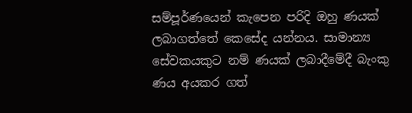සම්පූර්ණයෙන් කැපෙන පරිදි ඔහු ණයක් ලබාගත්තේ කෙසේද යන්නය. සාමාන්‍ය සේවකයකුට නම් ණයක් ලබාදීමේදී බැංකු ණය අයකර ගත්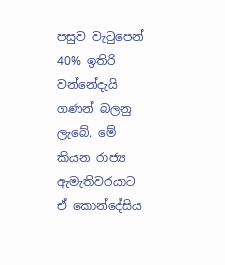පසුව වැටුපෙන් 40% ඉතිරි වන්නේදැයි ගණන් බලනු ලැබේ. මේ කියන රාජ්‍ය ඇමැතිවරයාට ඒ කොන්දේසිය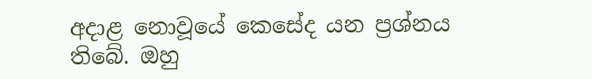අදාළ නොවූයේ කෙසේද යන ප්‍රශ්නය තිබේ. ඔහු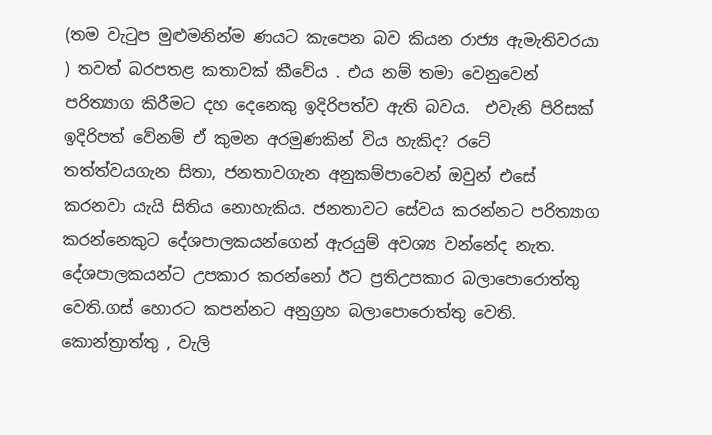(තම වැටුප මුළුමනින්ම ණයට කැපෙන බව කියන රාජ්‍ය ඇමැතිවරයා ) තවත් බරපතළ කතාවක් කීවේය . එය නම් තමා වෙනුවෙන් පරිත්‍යාග කිරීමට දහ දෙනෙකු ඉදිරිපත්ව ඇති බවය.  එවැනි පිරිසක් ඉදිරිපත් වේනම් ඒ කුමන අරමුණකින් විය හැකිද? රටේ තත්ත්වයගැන සිතා, ජනතාවගැන අනුකම්පාවෙන් ඔවුන් එසේ කරනවා යැයි සිතිය නොහැකිය. ජනතාවට සේවය කරන්නට පරිත්‍යාග කරන්නෙකුට දේශපාලකයන්ගෙන් ඇරයුම් අවශ්‍ය වන්නේද නැත. දේශපාලකයන්ට උපකාර කරන්නෝ ඊට ප්‍රතිඋපකාර බලාපොරොත්තු වෙති.ගස් හොරට කපන්නට අනුග්‍රහ බලාපොරොත්තු වෙති. කොන්ත්‍රාත්තු , වැලි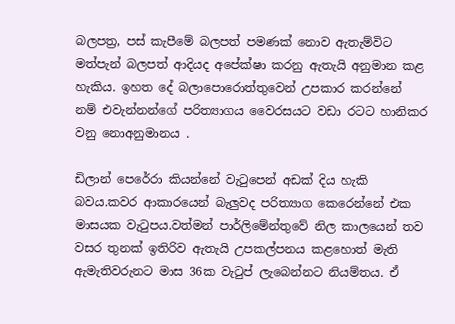බලපත්‍ර, පස් කැපීමේ බලපත් පමණක් නොව ඇතැම්විට මත්පැන් බලපත් ආදියද අපේක්ෂා කරනු ඇතැයි අනුමාන කළ හැකිය. ඉහත දේ බලාපොරොත්තුවෙන් උපකාර කරන්නේ නම් එවැන්නන්ගේ පරිත්‍යාගය වෛරසයට වඩා රටට හානිකර වනු නොඅනුමානය .

ඩිලාන් පෙරේරා කියන්නේ වැටුපෙන් අඩක් දිය හැකි බවය.කවර ආකාරයෙන් බැලුවද පරිත්‍යාග කෙරෙන්නේ එක මාසයක වැටුපය.වත්මන් පාර්ලිමේන්තුවේ නිල කාලයෙන් තව වසර තුනක් ඉතිරිව ඇතැයි උපකල්පනය කළහොත් මැති ඇමැතිවරුනට මාස 36ක වැටුප් ලැබෙන්නට නියම්තය. ඒ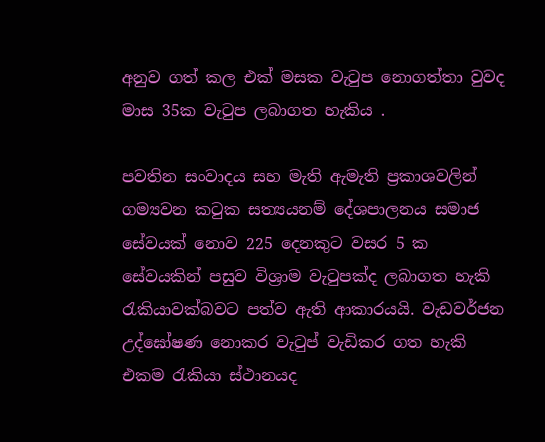අනුව ගත් කල එක් මසක වැටුප නොගත්තා වුවද මාස 35ක වැටුප ලබාගත හැකිය .

පවතින සංවාදය සහ මැති ඇමැති ප්‍රකාශවලින් ගම්‍යවන කටුක සත්‍යයනම් දේශපාලනය සමාජ සේවයක් නොව 225 දෙනකුට වසර 5 ක සේවයකින් පසුව විශ්‍රාම වැටුපක්ද ලබාගත හැකි රැකියාවක්බවට පත්ව ඇති ආකාරයයි. වැඩවර්ජන උද්ඝෝෂණ නොකර වැටුප් වැඩිකර ගත හැකි එකම රැකියා ස්ථානයද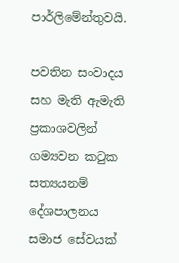පාර්ලිමේන්තුවයි.

පවතින සංවාදය සහ මැති ඇමැති ප්‍රකාශවලින් ගම්‍යවන කටුක සත්‍යයනම් දේශපාලනය සමාජ සේවයක්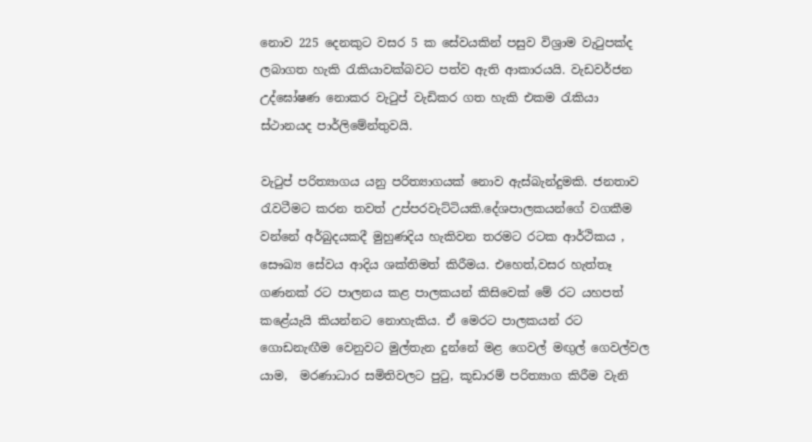නොව 225 දෙනකුට වසර 5 ක සේවයකින් පසුව විශ්‍රාම වැටුපක්ද ලබාගත හැකි රැකියාවක්බවට පත්ව ඇති ආකාරයයි. වැඩවර්ජන උද්ඝෝෂණ නොකර වැටුප් වැඩිකර ගත හැකි එකම රැකියා ස්ථානයද පාර්ලිමේන්තුවයි.

වැටුප් පරිත්‍යාගය යනු පරිත්‍යාගයක් නොව ඇස්බැන්දුමකි. ජනතාව රැවටීමට කරන තවත් උප්පරවැට්ටියකි.දේශපාලකයන්ගේ වගකීම වන්නේ අර්බුදයකදී මුහුණදිය හැකිවන තරමට රටක ආර්ථිකය , සෞඛ්‍ය සේවය ආදිය ශක්තිමත් කිරීමය. එහෙත්,වසර හැත්තෑ ගණනක් රට පාලනය කළ පාලකයන් කිසිවෙක් මේ රට යහපත් කළේයැයි කියන්නට නොහැකිය. ඒ මෙරට පාලකයන් රට ගොඩනැඟීම වෙනුවට මුල්තැන දුන්නේ මළ ගෙවල් මඟුල් ගෙවල්වල යාම,  මරණාධාර සමිතිවලට පුටු, කූඩාරම් පරිත්‍යාග කිරීම වැනි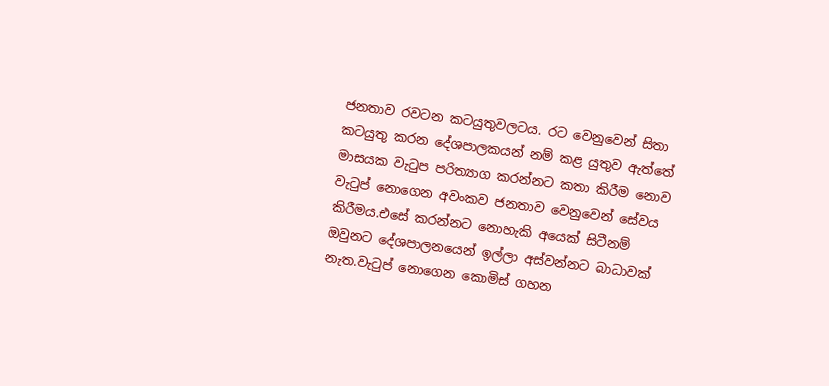ජනතාව රවටන කටයුතුවලටය. රට වෙනුවෙන් සිතා කටයුතු කරන දේශපාලකයන් නම් කළ යුතුව ඇත්තේ මාසයක වැටුප පරිත්‍යාග කරන්නට කතා කිරීම නොව වැටුප් නොගෙන අවංකව ජනතාව වෙනුවෙන් සේවය කිරීමය.එසේ කරන්නට නොහැකි අයෙක් සිටීනම් ඔවුනට දේශපාලනයෙන් ඉල්ලා අස්වන්නට බාධාවක් නැත.වැටුප් නොගෙන කොමිස් ගහන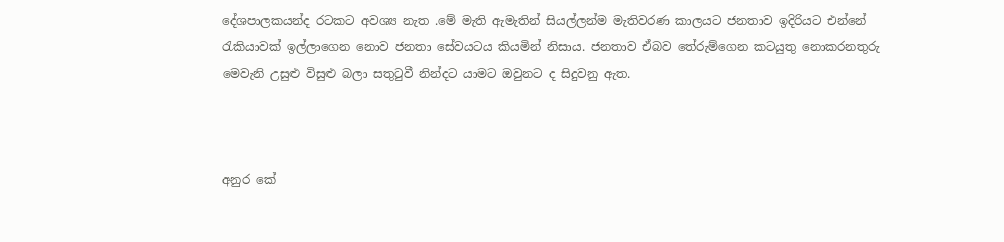දේශපාලකයන්ද රටකට අවශ්‍ය නැත .මේ මැති ඇමැතින් සියල්ලන්ම මැතිවරණ කාලයට ජනතාව ඉදිරියට එන්නේ රැකියාවක් ඉල්ලාගෙන නොව ජනතා සේවයටය කියමින් නිසාය. ජනතාව ඒබව තේරුම්ගෙන කටයුතු නොකරනතුරු මෙවැනි උසුළු විසුළු බලා සතුටුවී නින්දට යාමට ඔවුනට ද සිදුවනු ඇත.



අනුර කේ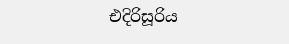එදිරිසූරිය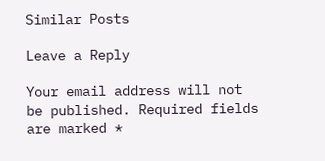Similar Posts

Leave a Reply

Your email address will not be published. Required fields are marked *